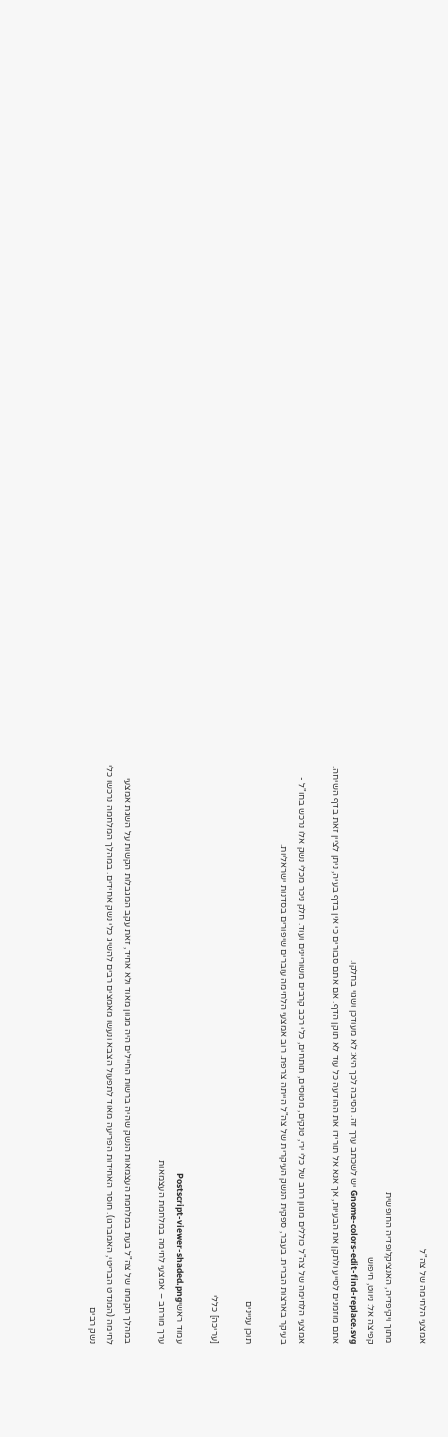אמצעי הלחימה של צה"ל

מתוך ויקיפדיה, האנציקלופדיה החופשית
קפיצה אל: ניווט, חיפוש
Gnome-colors-edit-find-replace.svg יש לשכתב ערך זה. הסיבה לכך היא: לא מעודכן ושגוי בחלקו.
אתם מוזמנים לסייע ולתקן את הבעיות, אך אנא אל תורידו את ההודעה כל עוד לא תוקן הדף. אם אתם סבורים כי אין בדף בעיה, ניתן לציין זאת בדף השיחה.

אמצעי הלחימה של צה"ל כוללים מגוון רחב של כלי ירי, טנקים, מטוסים, תותחים, כלי רכב קרבים משוריינים ועוד. חלק ניכר מכלי נשק אלו נרכש בחו"ל - בעיקר בארצות הברית. בעבר, ספקית הנשק העיקרית של צה"ל הייתה צרפת. רוב אמצעי הלחימה עוברים שיפורים בסדנות ישראליות.

תוכן עניינים

[עריכה] כללי

עמוד ראשיPostscript-viewer-shaded.png
ערך מורחב – אמצעי לחימה במלחמת העצמאות

במהלך הקמתו של צה"ל בעת במלחמת העצמאות הנשק שהיה ברשות החיילים היה מגוון מאוד ולא אחיד, זאת עקב המגבלות הקשות על השגת אמצעי לחימה (המנדט הבריטי, האמברגו). חוסר האחידות הפריעה מאוד לתפעול הצבא ונעשו מאמצים רבים להשיג כלי נשק אחידים. במהלך המלחמה נרכשו כלי נשק רבים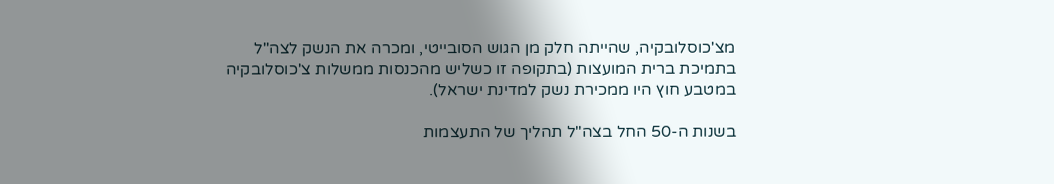מצ'כוסלובקיה, שהייתה חלק מן הגוש הסובייטי, ומכרה את הנשק לצה"ל בתמיכת ברית המועצות (בתקופה זו כשליש מהכנסות ממשלות צ'כוסלובקיה במטבע חוץ היו ממכירת נשק למדינת ישראל).

בשנות ה-50 החל בצה"ל תהליך של התעצמות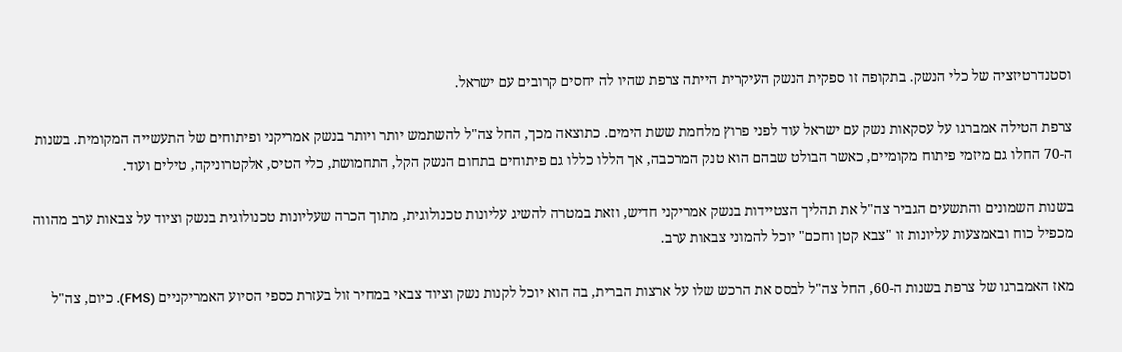וסטנדרטיזציה של כלי הנשק. בתקופה זו ספקית הנשק העיקרית הייתה צרפת שהיו לה יחסים קרובים עם ישראל.

צרפת הטילה אמברגו על עסקאות נשק עם ישראל עוד לפני פרוץ מלחמת ששת הימים. כתוצאה מכך, החל צה"ל להשתמש יותר ויותר בנשק אמריקני ופיתוחים של התעשייה המקומית. בשנות ה-70 החלו גם מיזמי פיתוח מקומיים, כאשר הבולט שבהם הוא טנק המרכבה, אך הללו כללו גם פיתוחים בתחום הנשק הקל, התחמושת, כלי הטיס, אלקטרוניקה, טילים ועוד.

בשנות השמונים והתשעים הגביר צה"ל את תהליך הצטיידות בנשק אמריקני חדיש, וזאת במטרה להשיג עליונות טכנולוגית, מתוך הכרה שעליונות טכנולוגית בנשק וציוד על צבאות ערב מהווה מכפיל כוח ובאמצעות עליונות זו "צבא קטן וחכם" יוכל להמוני צבאות ערב.

מאז האמברגו של צרפת בשנות ה-60, החל צה"ל לבסס את הרכש שלו על ארצות הברית, בה הוא יוכל לקנות נשק וציוד צבאי במחיר זול בעזרת כספי הסיוע האמריקניים (FMS). כיום, צה"ל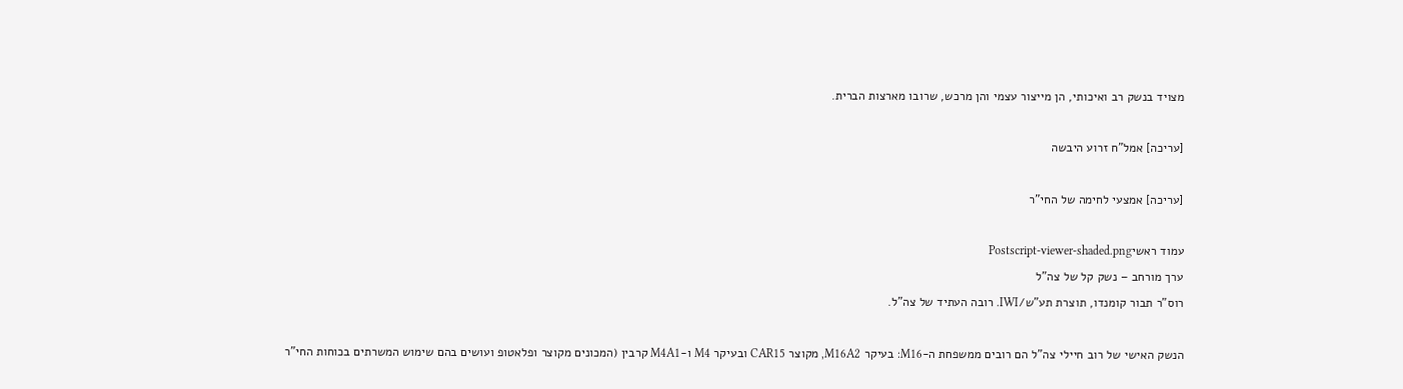מצויד בנשק רב ואיכותי, הן מייצור עצמי והן מרכש, שרובו מארצות הברית.

[עריכה] אמל"ח זרוע היבשה

[עריכה] אמצעי לחימה של החי"ר

עמוד ראשיPostscript-viewer-shaded.png
ערך מורחב – נשק קל של צה"ל
רוס"ר תבור קומנדו, תוצרת תע"ש/IWI. רובה העתיד של צה"ל.

הנשק האישי של רוב חיילי צה"ל הם רובים ממשפחת ה-M16: בעיקר M16A2, מקוצר CAR15 ובעיקר M4 ו-M4A1 קרבין (המכונים מקוצר ופלאטופ ועושים בהם שימוש המשרתים בכוחות החי"ר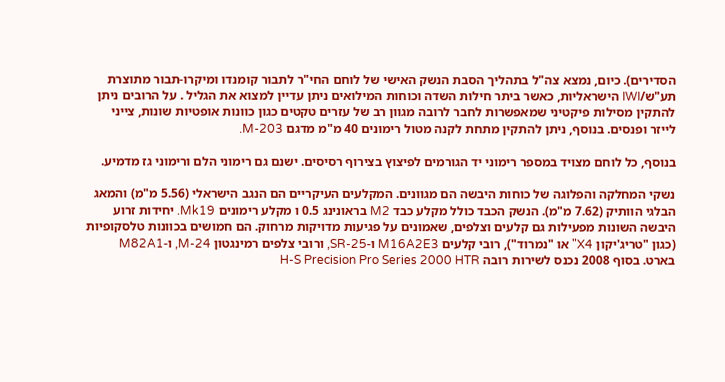הסדירים). כיום, נמצא צה"ל בתהליך הסבת הנשק האישי של לוחם החי"ר לתבור קומנדו ומיקרו-תבור מתוצרת תע"ש/IWI הישראליות, כאשר ביתר חילות השדה וכוחות המילואים ניתן עדיין למצוא את הגליל . על הרובים ניתן להתקין מסילות פיקטיני שמאפשרות לחבר לרובה מגוון רב של עזרים טקטים כגון כוונות אופטיות שונות, צייני לייזר ופנסים. בנוסף, ניתן להתקין מתחת לקנה מטול רימונים 40 מ"מ מדגם M-203.

בנוסף, כל לוחם מצויד במספר רימוני יד הגורמים לפיצוץ בצירוף רסיסים. ישנם גם רימוני הלם ורימוני גז מדמיע.

נשקי המחלקה והפלוגה של כוחות היבשה הם מגוונים. המקלעים העיקריים הם הנגב הישראלי (5.56 מ"מ) והמאג הבלגי הוותיק (7.62 מ"מ). הנשק הכבד כולל מקלע כבד M2 בראונינג 0.5 ו מקלע רימונים Mk19. יחידות זרוע היבשה השונות מפעילות גם קלעים וצלפים, שאמונים על פגיעות מדויקות מרחוק. הם חמושים בכוונות טלסקופיות (כגון "טריג'יקון X4" או "נמרוד"), רובי קלעים M16A2E3 ו-SR-25, ורובי צלפים רמינגטון M-24, ו-M82A1 בארט. בסוף 2008 נכנס לשירות רובה H-S Precision Pro Series 2000 HTR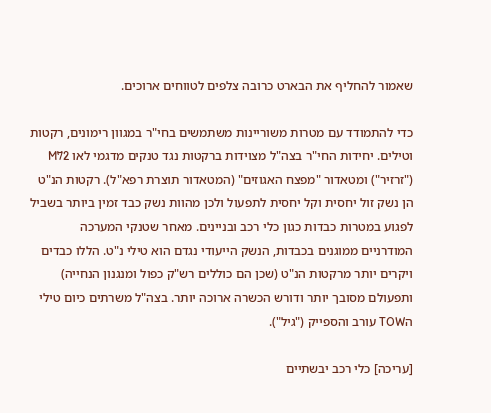שאמור להחליף את הבארט כרובה צלפים לטווחים ארוכים.

כדי להתמודד עם מטרות משוריינות משתמשים בחי"ר במגוון רימונים, רקטות וטילים. יחידות החי"ר בצה"ל מצוידות ברקטות נגד טנקים מדגמי לאו M72 ("זרזיר") ומטאדור "מפצח האגוזים" (המטאדור תוצרת רפא"ל). רקטות הנ"ט הן נשק זול יחסית וקל יחסית לתפעול ולכן מהוות נשק כבד זמין ביותר בשביל לפגוע במטרות כבדות כגון כלי רכב ובניינים. מאחר שטנקי המערכה המודרניים ממוגנים בכבדות, הנשק הייעודי נגדם הוא טילי נ"ט. הללו כבדים ויקרים יותר מרקטות הנ"ט (שכן הם כוללים רש"ק כפול ומנגנון הנחייה) ותפעולם מסובך יותר ודורש הכשרה ארוכה יותר. בצה"ל משרתים כיום טילי הTOW עורב והספייק ("גיל").

[עריכה] כלי רכב יבשתיים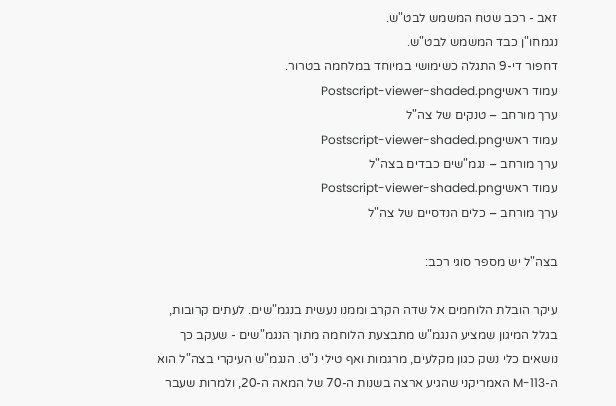זאב - רכב שטח המשמש לבט"ש.
נגמחו"ן כבד המשמש לבט"ש.
דחפור די-9 התגלה כשימושי במיוחד במלחמה בטרור.
עמוד ראשיPostscript-viewer-shaded.png
ערך מורחב – טנקים של צה"ל
עמוד ראשיPostscript-viewer-shaded.png
ערך מורחב – נגמ"שים כבדים בצה"ל
עמוד ראשיPostscript-viewer-shaded.png
ערך מורחב – כלים הנדסיים של צה"ל

בצה"ל יש מספר סוגי רכב:

עיקר הובלת הלוחמים אל שדה הקרב וממנו נעשית בנגמ"שים. לעתים קרובות, בגלל המיגון שמציע הנגמ"ש מתבצעת הלוחמה מתוך הנגמ"שים - שעקב כך נושאים כלי נשק כגון מקלעים, מרגמות ואף טילי נ"ט. הנגמ"ש העיקרי בצה"ל הוא ה-M-113 האמריקני שהגיע ארצה בשנות ה-70 של המאה ה-20, ולמרות שעבר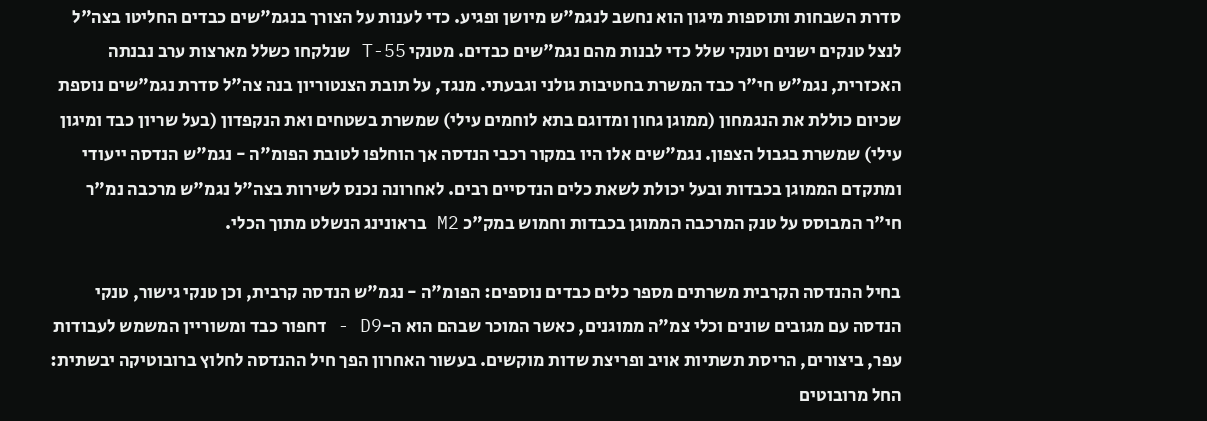סדרת השבחות ותוספות מיגון הוא נחשב לנגמ"ש מיושן ופגיע. כדי לענות על הצורך בנגמ"שים כבדים החליטו בצה"ל לנצל טנקים ישנים וטנקי שלל כדי לבנות מהם נגמ"שים כבדים. מטנקי T-55 שנלקחו כשלל מארצות ערב נבנתה האכזרית, נגמ"ש חי"ר כבד המשרת בחטיבות גולני וגבעתי. מנגד, על תובת הצנטוריון בנה צה"ל סדרת נגמ"שים נוספת שכיום כוללת את הנגמחון (ממוגן גחון ומדוגם בתא לוחמים עילי) שמשרת בשטחים ואת הנקפדון (בעל שריון כבד ומיגון עילי) שמשרת בגבול הצפון. נגמ"שים אלו היו במקור רכבי הנדסה אך הוחלפו לטובת הפומ"ה - נגמ"ש הנדסה ייעודי ומתקדם הממוגן בכבדות ובעל יכולת לשאת כלים הנדסיים רבים. לאחרונה נכנס לשירות בצה"ל נגמ"ש מרכבה נמ"ר חי"ר המבוסס על טנק המרכבה הממוגן בכבדות וחמוש במק"כ M2 בראונינג הנשלט מתוך הכלי.

בחיל ההנדסה הקרבית משרתים מספר כלים כבדים נוספים: הפומ"ה - נגמ"ש הנדסה קרבית, וכן טנקי גישור, טנקי הנדסה עם מגובים שונים וכלי צמ"ה ממוגנים, כאשר המוכר שבהם הוא ה-D9 - דחפור כבד ומשוריין המשמש לעבודות עפר, ביצורים, הריסת תשתיות אויב ופריצת שדות מוקשים. בעשור האחרון הפך חיל ההנדסה לחלוץ ברובוטיקה יבשתית: החל מרובוטים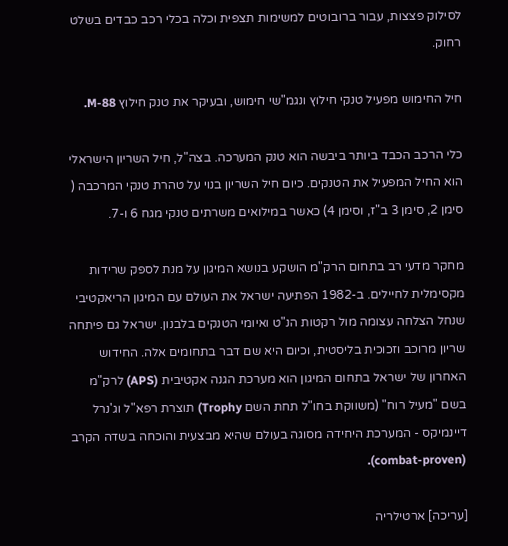לסילוק פצצות, עבור ברובוטים למשימות תצפית וכלה בכלי רכב כבדים בשלט רחוק.

חיל החימוש מפעיל טנקי חילוץ ונגמ"שי חימוש, ובעיקר את טנק חילוץ M-88.

כלי הרכב הכבד ביותר ביבשה הוא טנק המערכה. בצה"ל, חיל השריון הישראלי הוא החיל המפעיל את הטנקים. כיום חיל השריון בנוי על טהרת טנקי המרכבה ( סימן 2, סימן 3 ב"ז, וסימן 4) כאשר במילואים משרתים טנקי מגח 6 ו-7.

מחקר מדעי רב בתחום הרק"מ הושקע בנושא המיגון על מנת לספק שרידות מקסימלית לחיילים. ב-1982 הפתיעה ישראל את העולם עם המיגון הריאקטיבי שנחל הצלחה עצומה מול רקטות הנ"ט ואיומי הטנקים בלבנון. ישראל גם פיתחה שריון מרוכב וזכוכית בליסטית, וכיום היא שם דבר בתחומים אלה. החידוש האחרון של ישראל בתחום המיגון הוא מערכת הגנה אקטיבית (APS) לרק"מ בשם "מעיל רוח" (משווקת בחו"ל תחת השם Trophy) תוצרת רפא"ל וג'נרל דיינמיקס - המערכת היחידה מסוגה בעולם שהיא מבצעית והוכחה בשדה הקרב (combat-proven).

[עריכה] ארטילריה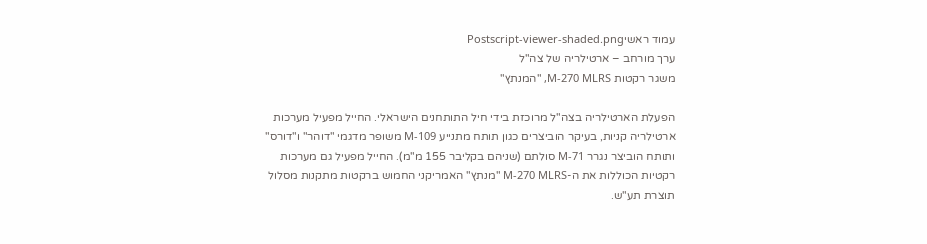עמוד ראשיPostscript-viewer-shaded.png
ערך מורחב – ארטילריה של צה"ל
משגר רקטות M-270 MLRS, "המנתץ"

הפעלת הארטילריה בצה"ל מרוכזת בידי חיל התותחנים הישראלי. החייל מפעיל מערכות ארטילריה קניות, בעיקר הוביצרים כגון תותח מתנייע M-109 משופר מדגמי "דוהר" ו"דורס" ותותח הוביצר נגרר M-71 סולתם (שניהם בקליבר 155 מ"מ). החייל מפעיל גם מערכות רקטיות הכוללות את ה-M-270 MLRS "מנתץ" האמריקני החמוש ברקטות מתקנות מסלול תוצרת תע"ש.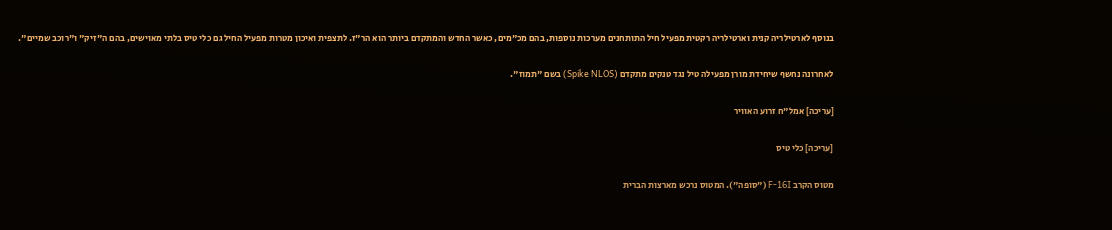בנוסף לארטילריה קנית וארטילריה רקטית מפעיל חיל התותחנים מערכות נוספות, בהם מכ"מים, כאשר החדש והמתקדם ביותר הוא הר"ז. לתצפית ואיכון מטרות מפעיל החיל גם כלי טיס בלתי מאוישים, בהם ה"זיק" ו"רוכב שמיים".

לאחרונה נחשף שיחידת מורן מפעילה טיל נגד טנקים מתקדם (Spike NLOS) בשם "תמוז".

[עריכה] אמל"ח זרוע האוויר

[עריכה] כלי טיס

מטוס הקרב F-16I ("סופה"). המטוס נרכש מארצות הברית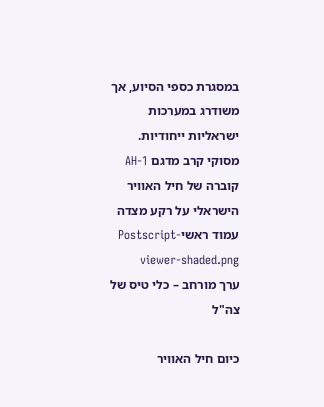במסגרת כספי הסיוע, אך משודרג במערכות ישראליות ייחודיות.
מסוקי קרב מדגם AH-1 קוברה של חיל האוויר הישראלי על רקע מצדה
עמוד ראשיPostscript-viewer-shaded.png
ערך מורחב – כלי טיס של צה"ל

כיום חיל האוויר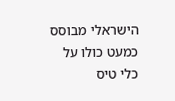הישראלי מבוסס כמעט כולו על כלי טיס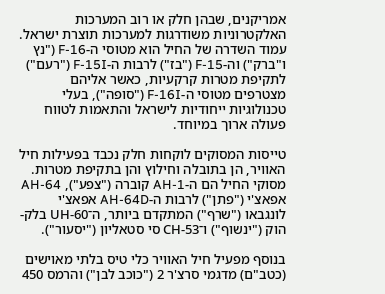אמריקנים, שבהן חלק או רוב המערכות האלקטרוניות משודרגות למערכות תוצרת ישראל. עמוד השדרה של החיל הוא מטוסי ה-F-16 ("נץ ו"ברק") וה-F-15 ("בז") לרבות ה-F-15I ("רעם") לתקיפת מטרות קרקעיות, כאשר אליהם מצטרפים מטוסי ה-F-16I ("סופה"), בעלי טכנולוגיות ייחודיות לישראל והתאמות לטווח פעולה ארוך במיוחד.

טייסות המסוקים לוקחות חלק נכבד בפעילות חיל האוויר, הן בתובלה וחילוץ והן בתקיפת מטרות. מסוקי החיל הם ה-AH-1 קוברה ("צפע"), AH-64 אפאצ'י ("פתן") לרבות ה-AH-64D אפאצ'י לונגבאו ("שרף") המתקדם ביותר, ה־UH-60 בלק-הוק ("ינשוף") ו־CH-53 סי סטאליון ("יסעור").

בנוסף מפעיל חיל האוויר כלי טיס בלתי מאוישים (כטב"ם) מדגמי סרצ'ר 2 ("כוכב לבן") והרמס 450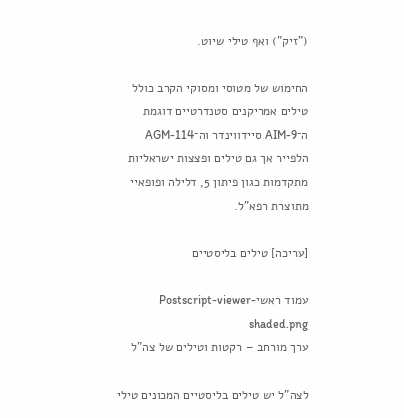("זיק") ואף טילי שיוט.

החימוש של מטוסי ומסוקי הקרב כולל טילים אמריקנים סטנדרטיים דוגמת ה־AIM-9 סיידווינדר וה־AGM-114 הלפייר אך גם טילים ופצצות ישראליות מתקדמות כגון פיתון 5, דלילה ופופאיי מתוצרת רפא"ל.

[עריכה] טילים בליסטיים

עמוד ראשיPostscript-viewer-shaded.png
ערך מורחב – רקטות וטילים של צה"ל

לצה"ל יש טילים בליסטיים המכונים טילי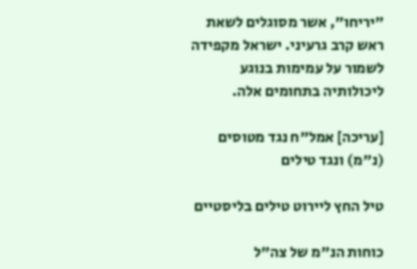"יריחו", אשר מסוגלים לשאת ראש קרב גרעיני. ישראל מקפידה לשמור על עמימות בנוגע ליכולותיה בתחומים אלה.

[עריכה] אמל"ח נגד מטוסים (נ"מ) ונגד טילים

טיל החץ ליירוט טילים בליסטיים

כוחות הנ"מ של צה"ל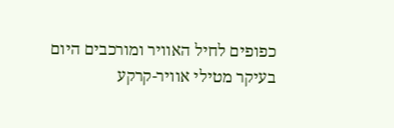כפופים לחיל האוויר ומורכבים היום בעיקר מטילי אוויר-קרקע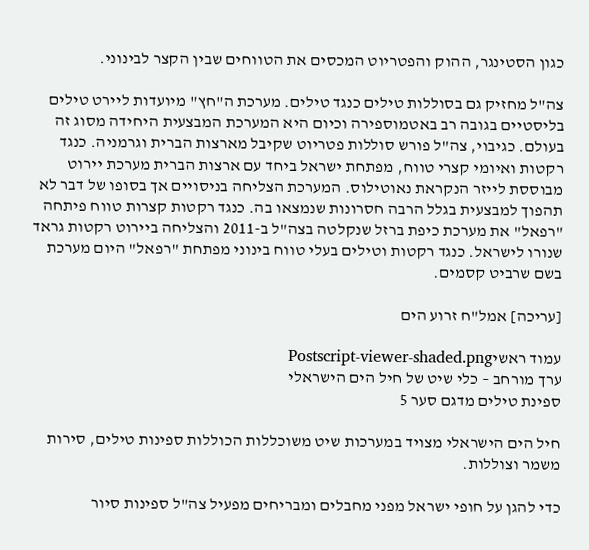כגון הסטינגר, ההוק והפטריוט המכסים את הטווחים שבין הקצר לבינוני.

צה"ל מחזיק גם בסוללות טילים כנגד טילים. מערכת ה"חץ" מיועדות ליירט טילים בליסטיים בגובה רב באטמוספירה וכיום היא המערכת המבצעית היחידה מסוג זה בעולם. כגיבוי, צה"ל פורש סוללות פטריוט שקיבל מארצות הברית וגרמניה. כנגד רקטות ואיומי קצרי טווח, מפתחת ישראל ביחד עם ארצות הברית מערכת יירוט מבוססת לייזר הנקראת נאוטילוס. המערכת הצליחה בניסויים אך בסופו של דבר לא תהפוך למבצעית בגלל הרבה חסרונות שנמצאו בה. כנגד רקטות קצרות טווח פיתחה "רפאל" את מערכת כיפת ברזל שנקלטה בצה"ל ב-2011 והצליחה ביירוט רקטות גראד שנורו לישראל. כנגד רקטות וטילים בעלי טווח בינוני מפתחת "רפאל" היום מערכת בשם שרביט קסמים.

[עריכה] אמל"ח זרוע הים

עמוד ראשיPostscript-viewer-shaded.png
ערך מורחב – כלי שיט של חיל הים הישראלי
ספינת טילים מדגם סער 5

חיל הים הישראלי מצויד במערכות שיט משוכללות הכוללות ספינות טילים, סירות משמר וצוללות.

כדי להגן על חופי ישראל מפני מחבלים ומבריחים מפעיל צה"ל ספינות סיור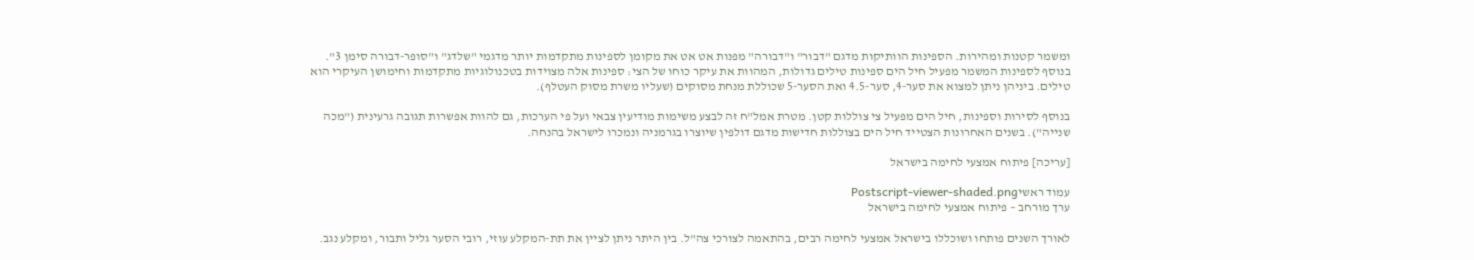ומשמר קטנות ומהירות. הספינות הוותיקות מדגם "דבור" ו"דבורה" מפנות אט אט את מקומן לספינות מתקדמות יותר מדגמי "שלדג" ו"סופר-דבורה סימן 3". בנוסף לספינות המשמר מפעיל חיל הים ספינות טילים גדולות, המהוות את עיקר כוחו של הצי: ספינות אלה מצוידות בטכנולוגיות מתקדמות וחימושן העיקרי הוא טילים. ביניהן ניתן למצוא את סער-4, סער-4.5 ואת הסער-5 שכוללת מנחת מסוקים (שעליו משרת מסוק העטלף).

בנוסף לסירות וספינות, חיל הים מפעיל צי צוללות קטן. מטרת אמל"ח זה לבצע משימות מודיעין צבאי ועל פי הערכות, גם להוות אפשרות תגובה גרעינית ("מכה שנייה"). בשנים האחרונות הצטייד חיל הים בצוללות חדישות מדגם דולפין שיוצרו בגרמניה ונמכרו לישראל בהנחה.

[עריכה] פיתוח אמצעי לחימה בישראל

עמוד ראשיPostscript-viewer-shaded.png
ערך מורחב – פיתוח אמצעי לחימה בישראל

לאורך השנים פותחו ושוכללו בישראל אמצעי לחימה רבים, בהתאמה לצורכי צה"ל. בין היתר ניתן לציין את תת-המקלע עוזי, רובי הסער גליל ותבור, ומקלע נגב.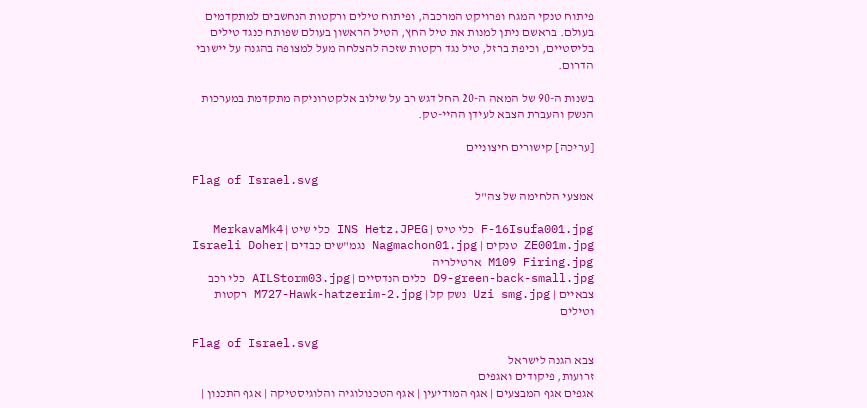פיתוח טנקי המגח ופרויקט המרכבה, ופיתוח טילים ורקטות הנחשבים למתקדמים בעולם. בראשם ניתן למנות את טיל החץ, הטיל הראשון בעולם שפותח כנגד טילים בליסטיים, וכיפת ברזל, טיל נגד רקטות שזכה להצלחה מעל למצופה בהגנה על יישובי הדרום.

בשנות ה-90 של המאה ה-20 החל דגש רב על שילוב אלקטרוניקה מתקדמת במערכות הנשק והעברת הצבא לעידן ההיי-טק.

[עריכה] קישורים חיצוניים

Flag of Israel.svg
אמצעי הלחימה של צה"ל

F-16Isufa001.jpg כלי טיס | INS Hetz.JPEG כלי שיט | MerkavaMk4 ZE001m.jpg טנקים | Nagmachon01.jpg נגמ"שים כבדים | Israeli Doher M109 Firing.jpg ארטילריה
D9-green-back-small.jpg כלים הנדסיים | AILStorm03.jpg כלי רכב צבאיים | Uzi smg.jpg נשק קל | M727-Hawk-hatzerim-2.jpg רקטות וטילים

Flag of Israel.svg
צבא הגנה לישראל
זרועות, פיקודים ואגפים
אגפים אגף המבצעים | אגף המודיעין | אגף הטכנולוגיה והלוגיסטיקה | אגף התכנון |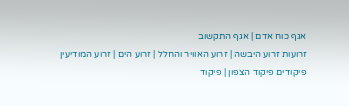אגף כוח אדם | אגף התקשוב
זרועות זרוע היבשה | זרוע האוויר והחלל | זרוע הים | זרוע המודיעין
פיקודים פיקוד הצפון | פיקוד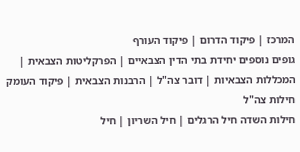המרכז | פיקוד הדרום | פיקוד העורף
גופים נוספים יחידת בתי הדין הצבאיים | הפרקליטות הצבאית | המכללות הצבאיות | דובר צה"ל | הרבנות הצבאית | פיקוד העומק
חילות צה"ל
חילות השדה חיל הרגלים | חיל השריון | חיל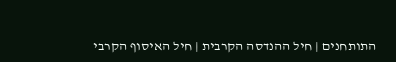התותחנים | חיל ההנדסה הקרבית | חיל האיסוף הקרבי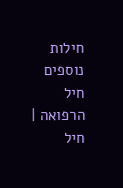חילות נוספים חיל הרפואה | חיל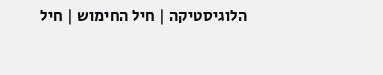הלוגיסטיקה | חיל החימוש | חיל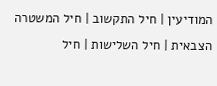המודיעין | חיל התקשוב | חיל המשטרה הצבאית | חיל השלישות | חיל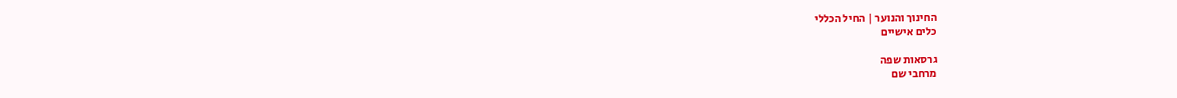החינוך והנוער | החיל הכללי
כלים אישיים

גרסאות שפה
מרחבי שם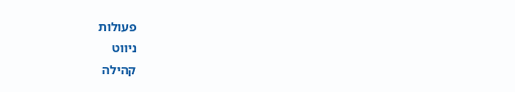פעולות
ניווט
קהילה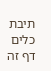תיבת כלים
דף זה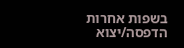בשפות אחרות
הדפסה/יצוא